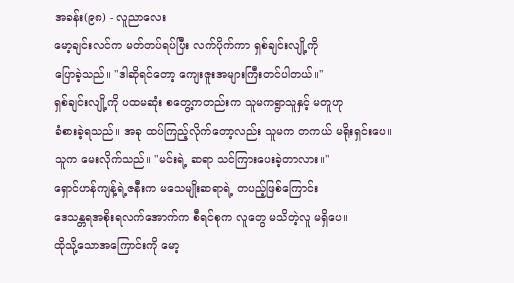အခန်း(၉၈) - လူညာလေး
မော့ချင်းလင်က မတ်တပ်ရပ်ပြီး လက်ပိုက်ကာ ရှစ်ချင်းလျို့ကို
ပြောခဲ့သည်။ "ဒါဆိုရင်တော့ ကျေးဇူးအများကြီးတင်ပါတယ်။"
ရှစ်ချင်းလျို့ကို ပထမဆုံး စတွေ့ကတည်းက သူမကရွာသူနှင့် မတူဟု
ခံစားခဲ့ရသည်။ အခု ထပ်ကြည့်လိုက်တော့လည်း သူမက တကယ် မရိုးရှင်းပေ။
သူက မေးလိုက်သည်။ "မင်းရဲ့ ဆရာ သင်ကြားပေးခဲ့တာလား။"
ရှောင်ဟန်ကျန့်ရဲ့ဇနီးက မသေမျိုးဆရာရဲ့ တပည့်ဖြစ်ကြောင်း
ဒေသန္တရအစိုးရလက်အောက်က စီရင်စုက လူတွေ မသိတဲ့လူ မရှိပေ။
ထိုသို့သောအကြောင်းကို မော့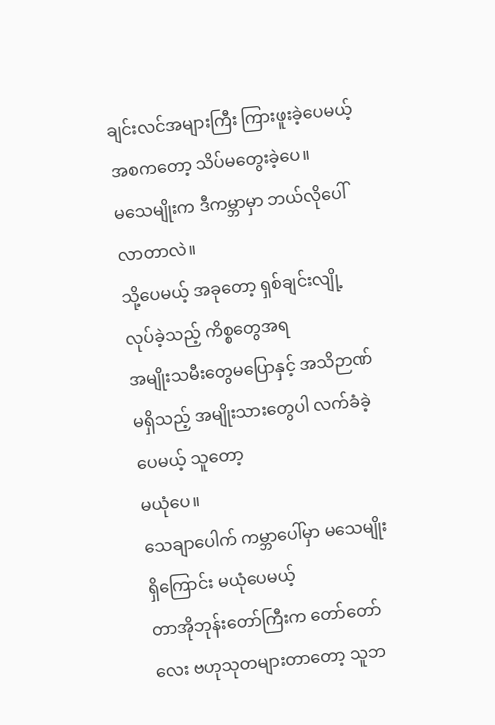ချင်းလင်အများကြီး ကြားဖူးခဲ့ပေမယ့်
အစကတော့ သိပ်မတွေးခဲ့ပေ။
မသေမျိုးက ဒီကမ္ဘာမှာ ဘယ်လိုပေါ်လာတာလဲ။
သို့ပေမယ့် အခုတော့ ရှစ်ချင်းလျို့ လုပ်ခဲ့သည့် ကိစ္စတွေအရ
အမျိုးသမီးတွေမပြောနှင့် အသိဉာဏ်မရှိသည့် အမျိုးသားတွေပါ လက်ခံခဲ့ပေမယ့် သူတော့
မယုံပေ။
သေချာပေါက် ကမ္ဘာပေါ်မှာ မသေမျိုးရှိကြောင်း မယုံပေမယ့်
တာအိုဘုန်းတော်ကြီးက တော်တော်လေး ဗဟုသုတများတာတော့ သူဘ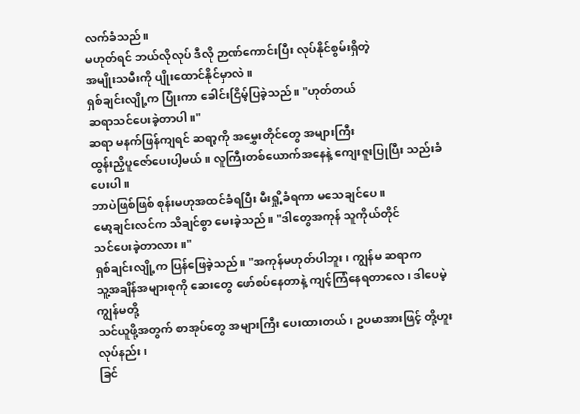လက်ခံသည်။
မဟုတ်ရင် ဘယ်လိုလုပ် ဒီလို ဉာဏ်ကောင်းပြီး လုပ်နိုင်စွမ်းရှိတဲ့
အမျိုးသမီးကို ပျိုးထောင်နိုင်မှာလဲ။
ရှစ်ချင်းလျို့က ပြုံးကာ ခေါင်းငြိမ့်ပြခဲ့သည်။ "ဟုတ်တယ်
ဆရာသင်ပေးခဲ့တာပါ။"
ဆရာ မနက်ဖြန်ကျရင် ဆရာ့ကို အမွှေးတိုင်တွေ အများကြီး
ထွန်းညှိပူဇော်ပေးပါ့မယ်။ လူကြီးတစ်ယောက်အနေနဲ့ ကျေးဇူးပြုပြီး သည်းခံပေးပါ။
ဘာပဲဖြစ်ဖြစ် စုန်းမဟုအထင်ခံရပြီး မီးရှို့ခံရကာ မသေချင်ပေ။
မော့ချင်းလင်က သိချင်စွာ မေးခဲ့သည်။ "ဒါတွေအကုန် သူကိုယ်တိုင်
သင်ပေးခဲ့တာလား။"
ရှစ်ချင်းလျို့က ပြန်ဖြေခဲ့သည်။ "အကုန်မဟုတ်ပါဘူး၊ ကျွန်မ ဆရာက
သူ့အချိန်အများစုကို ဆေးတွေ ဖော်စပ်နေတာနဲ့ ကျင့်ကြံနေရတာလေ၊ ဒါပေမဲ့ ကျွန်မတို့
သင်ယူဖို့အတွက် စာအုပ်တွေ အများကြီး ပေးထားတယ်၊ ဥပမာအားဖြင့် တို့ဟူးလုပ်နည်း၊
ခြင်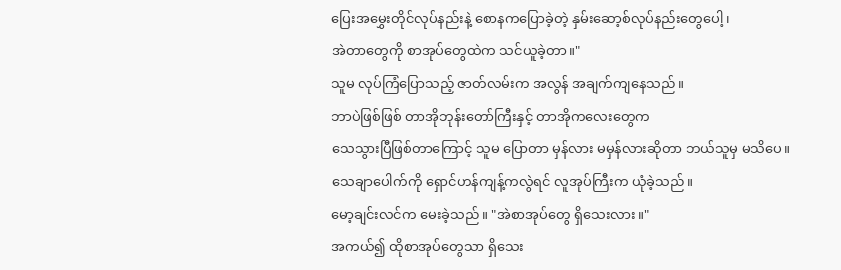ပြေးအမွှေးတိုင်လုပ်နည်းနဲ့ စောနကပြောခဲ့တဲ့ နှမ်းဆော့စ်လုပ်နည်းတွေပေါ့၊
အဲတာတွေကို စာအုပ်တွေထဲက သင်ယူခဲ့တာ။"
သူမ လုပ်ကြံပြောသည့် ဇာတ်လမ်းက အလွန် အချက်ကျနေသည်။
ဘာပဲဖြစ်ဖြစ် တာအိုဘုန်းတော်ကြီးနှင့် တာအိုကလေးတွေက
သေသွားပြီဖြစ်တာကြောင့် သူမ ပြောတာ မှန်လား မမှန်လားဆိုတာ ဘယ်သူမှ မသိပေ။
သေချာပေါက်ကို ရှောင်ဟန်ကျန့်ကလွဲရင် လူအုပ်ကြီးက ယုံခဲ့သည်။
မော့ချင်းလင်က မေးခဲ့သည်။ "အဲစာအုပ်တွေ ရှိသေးလား။"
အကယ်၍ ထိုစာအုပ်တွေသာ ရှိသေး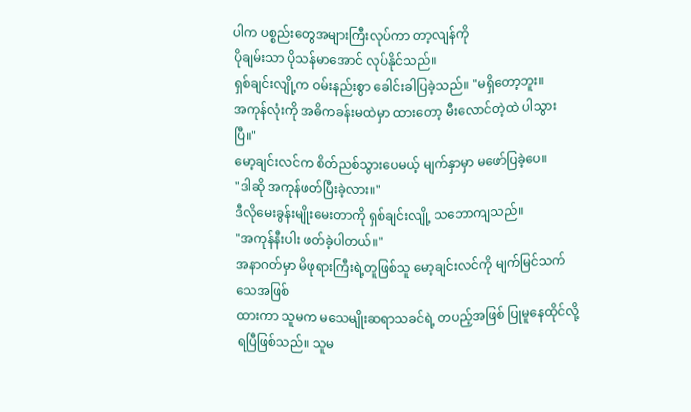ပါက ပစ္စည်းတွေအများကြီးလုပ်ကာ တာ့လျန်ကို
ပိုချမ်းသာ ပိုသန်မာအောင် လုပ်နိုင်သည်။
ရှစ်ချင်းလျို့က ဝမ်းနည်းစွာ ခေါင်းခါပြခဲ့သည်။ "မရှိတော့ဘူး။
အကုန်လုံးကို အဓိကခန်းမထဲမှာ ထားတော့ မီးလောင်တဲ့ထဲ ပါသွားပြီ။"
မော့ချင်းလင်က စိတ်ညစ်သွားပေမယ့် မျက်နှာမှာ မဖော်ပြခဲ့ပေ။
"ဒါဆို အကုန်ဖတ်ပြီးခဲ့လား။"
ဒီလိုမေးခွန်းမျိုးမေးတာကို ရှစ်ချင်းလျို့ သဘောကျသည်။
"အကုန်နီးပါး ဖတ်ခဲ့ပါတယ်။"
အနာဂတ်မှာ မိဖုရားကြီးရဲ့တူဖြစ်သူ မော့ချင်းလင်ကို မျက်မြင်သက်သေအဖြစ်
ထားကာ သူမက မသေမျိုးဆရာသခင်ရဲ့ တပည့်အဖြစ် ပြုမူနေထိုင်လို့ရပြီဖြစ်သည်။ သူမ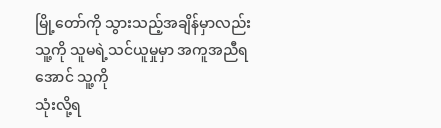မြို့တော်ကို သွားသည့်အချိန်မှာလည်း သူ့ကို သူမရဲ့သင်ယူမှုမှာ အကူအညီရအောင် သူ့ကို
သုံးလို့ရ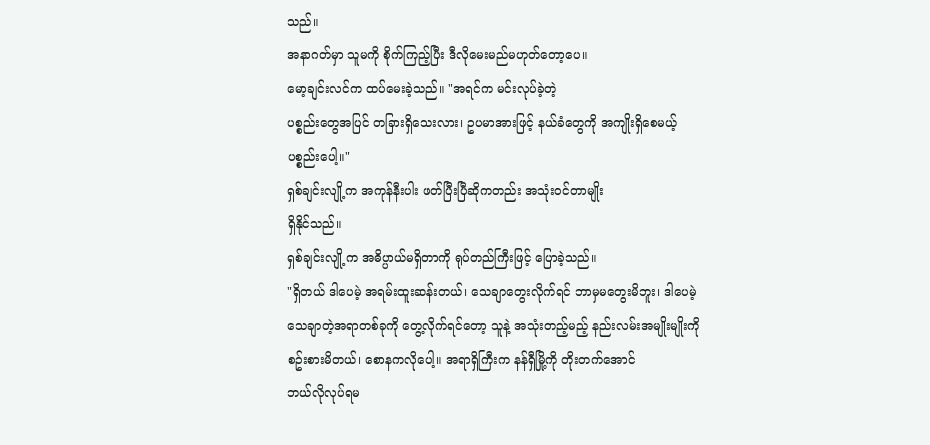သည်။
အနာဂတ်မှာ သူမကို စိုက်ကြည့်ပြီး ဒီလိုမေးမည်မဟုတ်တော့ပေ။
မော့ချင်းလင်က ထပ်မေးခဲ့သည်။ "အရင်က မင်းလုပ်ခဲ့တဲ့
ပစ္စည်းတွေအပြင် တခြားရှိသေးလား၊ ဥပမာအားဖြင့် နယ်ခံတွေကို အကျိုးရှိစေမယ့်
ပစ္စည်းပေါ့။"
ရှစ်ချင်းလျို့က အကုန်နီးပါး ဖတ်ပြီးပြီဆိုကတည်း အသုံးဝင်တာမျိုး
ရှိနိုင်သည်။
ရှစ်ချင်းလျို့က အဓိပ္ပာယ်မရှိတာကို ရုပ်တည်ကြီးဖြင့် ပြောခဲ့သည်။
"ရှိတယ် ဒါပေမဲ့ အရမ်းထူးဆန်းတယ်၊ သေချာတွေးလိုက်ရင် ဘာမှမတွေးမိဘူး၊ ဒါပေမဲ့
သေချာတဲ့အရာတစ်ခုကို တွေ့လိုက်ရင်တော့ သူနဲ့ အသုံးတည့်မည့် နည်းလမ်းအမျိုးမျိုးကို
စဥ်းစားမိတယ်၊ စောနကလိုပေါ့။ အရာရှိကြီးက နန်ရှီမြို့ကို တိုးတက်အောင်
ဘယ်လိုလုပ်ရမ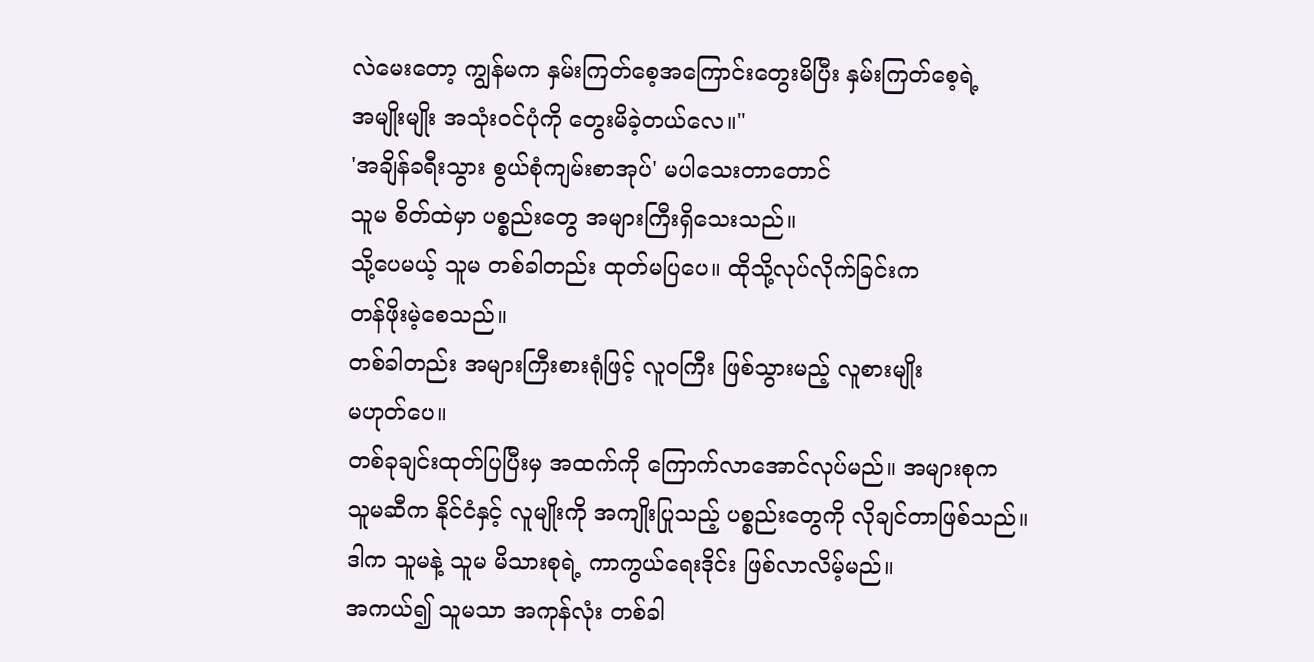လဲမေးတော့ ကျွန်မက နှမ်းကြတ်စေ့အကြောင်းတွေးမိပြီး နှမ်းကြတ်စေ့ရဲ့
အမျိုးမျိုး အသုံးဝင်ပုံကို တွေးမိခဲ့တယ်လေ။"
'အချိန်ခရီးသွား စွယ်စုံကျမ်းစာအုပ်' မပါသေးတာတောင်
သူမ စိတ်ထဲမှာ ပစ္စည်းတွေ အများကြီးရှိသေးသည်။
သို့ပေမယ့် သူမ တစ်ခါတည်း ထုတ်မပြပေ။ ထိုသို့လုပ်လိုက်ခြင်းက
တန်ဖိုးမဲ့စေသည်။
တစ်ခါတည်း အများကြီးစားရုံဖြင့် လူဝကြီး ဖြစ်သွားမည့် လူစားမျိုး
မဟုတ်ပေ။
တစ်ခုချင်းထုတ်ပြပြီးမှ အထက်ကို ကြောက်လာအောင်လုပ်မည်။ အများစုက
သူမဆီက နိုင်ငံနှင့် လူမျိုးကို အကျိုးပြုသည့် ပစ္စည်းတွေကို လိုချင်တာဖြစ်သည်။
ဒါက သူမနဲ့ သူမ မိသားစုရဲ့ ကာကွယ်ရေးဒိုင်း ဖြစ်လာလိမ့်မည်။
အကယ်၍ သူမသာ အကုန်လုံး တစ်ခါ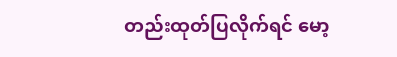တည်းထုတ်ပြလိုက်ရင် မော့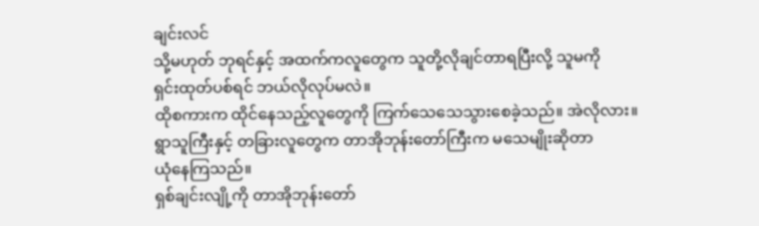ချင်းလင်
သို့မဟုတ် ဘုရင်နှင့် အထက်ကလူတွေက သူတို့လိုချင်တာရပြီးလို့ သူမကို
ရှင်းထုတ်ပစ်ရင် ဘယ်လိုလုပ်မလဲ။
ထိုစကားက ထိုင်နေသည့်လူတွေကို ကြက်သေသေသွားစေခဲ့သည်။ အဲလိုလား။
ရွာသူကြီးနှင့် တခြားလူတွေက တာအိုဘုန်းတော်ကြီးက မသေမျိုးဆိုတာ
ယုံနေကြသည်။
ရှစ်ချင်းလျို့ကို တာအိုဘုန်းတော်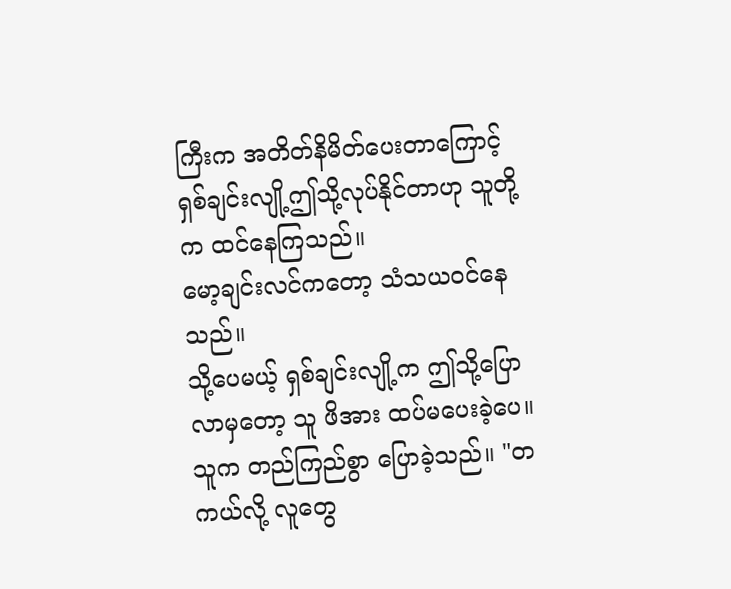ကြီးက အတိတ်နိမိတ်ပေးတာကြောင့်
ရှစ်ချင်းလျို့ဤသို့လုပ်နိုင်တာဟု သူတို့က ထင်နေကြသည်။
မော့ချင်းလင်ကတော့ သံသယဝင်နေသည်။
သို့ပေမယ့် ရှစ်ချင်းလျို့က ဤသို့ပြောလာမှတော့ သူ ဖိအား ထပ်မပေးခဲ့ပေ။
သူက တည်ကြည်စွာ ပြောခဲ့သည်။ "တကယ်လို့ လူတွေ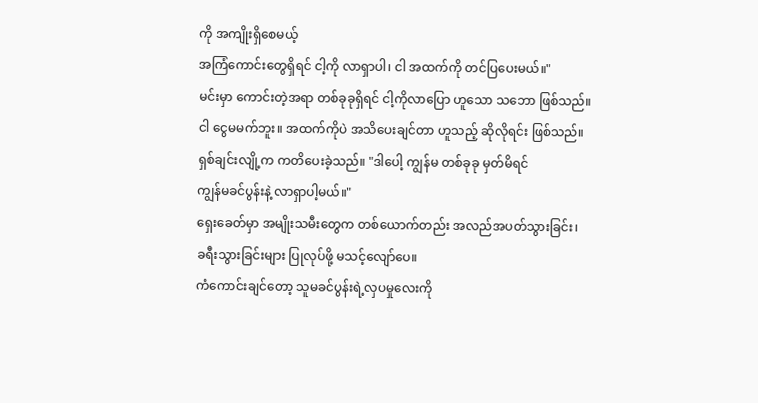ကို အကျိုးရှိစေမယ့်
အကြံကောင်းတွေရှိရင် ငါ့ကို လာရှာပါ၊ ငါ အထက်ကို တင်ပြပေးမယ်။"
မင်းမှာ ကောင်းတဲ့အရာ တစ်ခုခုရှိရင် ငါ့ကိုလာပြော ဟူသော သဘော ဖြစ်သည်။
ငါ ငွေမမက်ဘူး။ အထက်ကိုပဲ အသိပေးချင်တာ ဟူသည့် ဆိုလိုရင်း ဖြစ်သည်။
ရှစ်ချင်းလျို့က ကတိပေးခဲ့သည်။ "ဒါပေါ့ ကျွန်မ တစ်ခုခု မှတ်မိရင်
ကျွန်မခင်ပွန်းနဲ့ လာရှာပါ့မယ်။"
ရှေးခေတ်မှာ အမျိုးသမီးတွေက တစ်ယောက်တည်း အလည်အပတ်သွားခြင်း၊
ခရီးသွားခြင်းများ ပြုလုပ်ဖို့ မသင့်လျော်ပေ။
ကံကောင်းချင်တော့ သူမခင်ပွန်းရဲ့လှပမှုလေးကို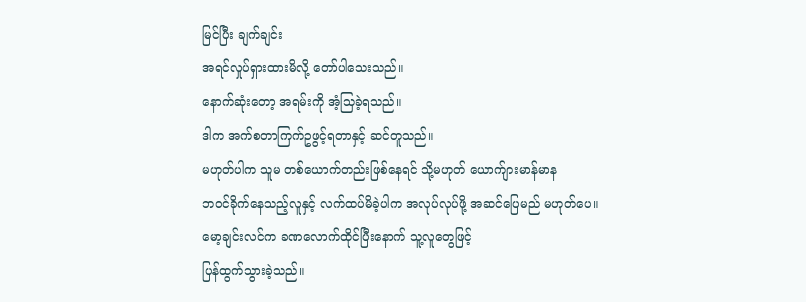မြင်ပြီး ချက်ချင်း
အရင်လှုပ်ရှားထားမိလို့ တော်ပါသေးသည်။
နောက်ဆုံးတော့ အရမ်းကို အံ့သြခဲ့ရသည်။
ဒါက အက်စတာကြက်ဥဖွင့်ရတာနှင့် ဆင်တူသည်။
မဟုတ်ပါက သူမ တစ်ယောက်တည်းဖြစ်နေရင် သို့မဟုတ် ယောက်ျားမာန်မာန
ဘဝင်ခိုက်နေသည့်လူနှင့် လက်ထပ်မိခဲ့ပါက အလုပ်လုပ်ဖို့ အဆင်ပြေမည် မဟုတ်ပေ။
မော့ချင်းလင်က ခဏလောက်ထိုင်ပြီးနောက် သူ့လူတွေဖြင့်
ပြန်ထွက်သွားခဲ့သည်။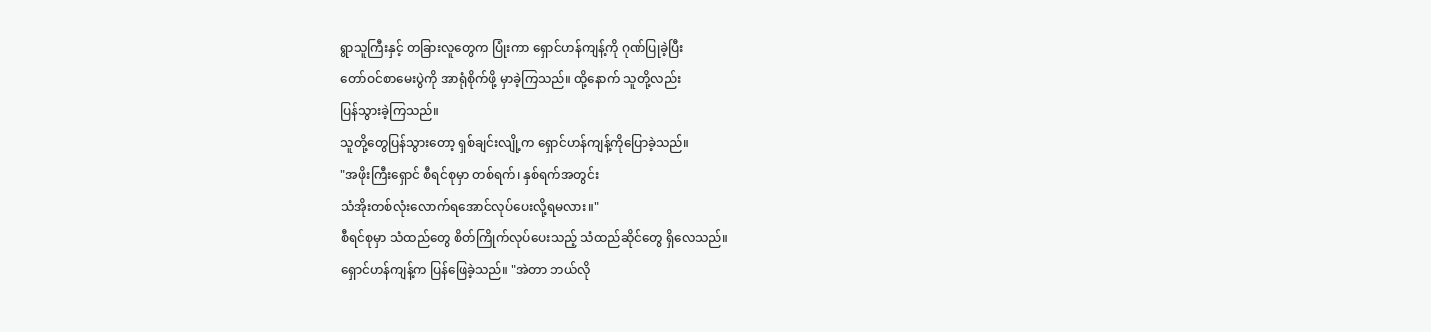ရွာသူကြီးနှင့် တခြားလူတွေက ပြုံးကာ ရှောင်ဟန်ကျန့်ကို ဂုဏ်ပြုခဲ့ပြီး
တော်ဝင်စာမေးပွဲကို အာရုံစိုက်ဖို့ မှာခဲ့ကြသည်။ ထို့နောက် သူတို့လည်း
ပြန်သွားခဲ့ကြသည်။
သူတို့တွေပြန်သွားတော့ ရှစ်ချင်းလျို့က ရှောင်ဟန်ကျန့်ကိုပြောခဲ့သည်။
"အဖိုးကြီးရှောင် စီရင်စုမှာ တစ်ရက်၊ နှစ်ရက်အတွင်း
သံအိုးတစ်လုံးလောက်ရအောင်လုပ်ပေးလို့ရမလား။"
စီရင်စုမှာ သံထည်တွေ စိတ်ကြိုက်လုပ်ပေးသည့် သံထည်ဆိုင်တွေ ရှိလေသည်။
ရှောင်ဟန်ကျန့်က ပြန်ဖြေခဲ့သည်။ "အဲတာ ဘယ်လို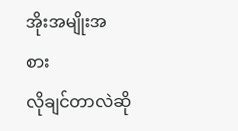အိုးအမျိုးအစား
လိုချင်တာလဲဆို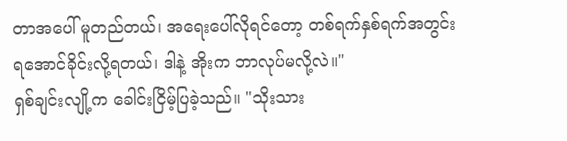တာအပေါ် မူတည်တယ်၊ အရေးပေါ်လိုရင်တော့ တစ်ရက်နှစ်ရက်အတွင်း
ရအောင်ခိုင်းလို့ရတယ်၊ ဒါနဲ့ အိုးက ဘာလုပ်မလို့လဲ။"
ရှစ်ချင်းလျို့က ခေါင်းငြိမ့်ပြခဲ့သည်။ "သိုးသား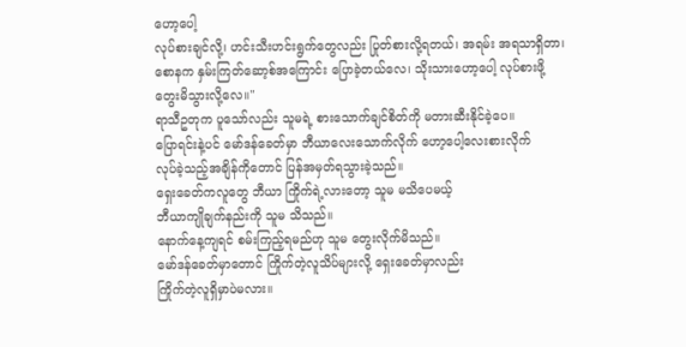ဟော့ပေါ့
လုပ်စားချင်လို့၊ ဟင်းသီးဟင်းရွက်တွေလည်း ပြုတ်စားလို့ရတယ်၊ အရမ်း အရသာရှိတာ၊
စောနက နှမ်းကြတ်ဆော့စ်အကြောင်း ပြောခဲ့တယ်လေ၊ သိုးသားဟော့ပေါ့ လုပ်စားဖို့
တွေးမိသွားလို့လေ။"
ရာသီဥတုက ပူသော်လည်း သူမရဲ့ စားသောက်ချင်စိတ်ကို မတားဆီးနိုင်ခဲ့ပေ။
ပြောရင်းနဲ့ပင် မော်ဒန်ခေတ်မှာ ဘီယာလေးသောက်လိုက် ဟော့ပေါ့လေးစားလိုက်
လုပ်ခဲ့သည့်အချိန်ကိုတောင် ပြန်အမှတ်ရသွားခဲ့သည်။
ရှေးခေတ်ကလူတွေ ဘီယာ ကြိုက်ရဲ့လားတော့ သူမ မသိပေမယ့်
ဘီယာကျိုချက်နည်းကို သူမ သိသည်။
နောက်နေ့ကျရင် စမ်းကြည့်ရမည်ဟု သူမ တွေးလိုက်မိသည်။
မော်ဒန်ခေတ်မှာတောင် ကြိုက်တဲ့လူသိပ်များလို့ ရှေးခေတ်မှာလည်း
ကြိုက်တဲ့လူရှိမှာပဲမလား။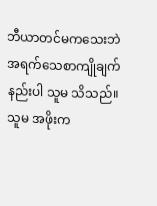ဘီယာတင်မကသေးဘဲ အရက်သေစာကျိုချက်နည်းပါ သူမ သိသည်။
သူမ အဖိုးက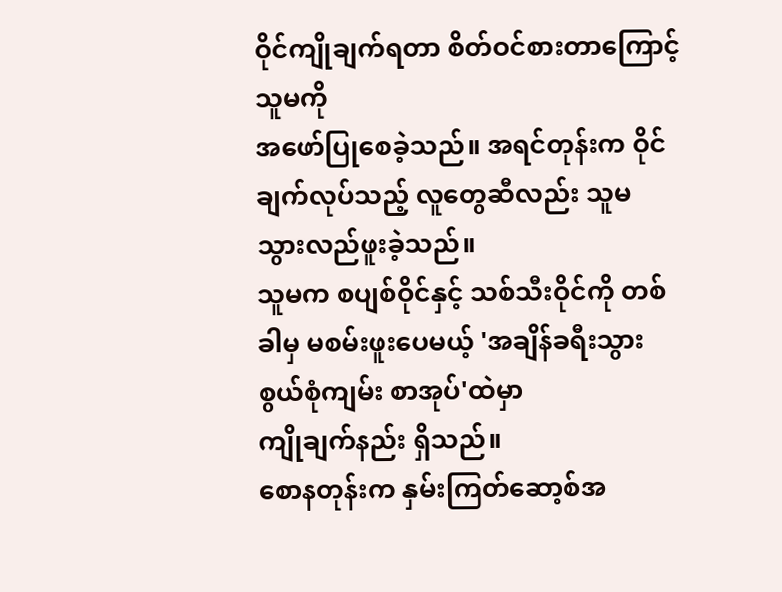ဝိုင်ကျိုချက်ရတာ စိတ်ဝင်စားတာကြောင့် သူမကို
အဖော်ပြုစေခဲ့သည်။ အရင်တုန်းက ဝိုင်ချက်လုပ်သည့် လူတွေဆီလည်း သူမ
သွားလည်ဖူးခဲ့သည်။
သူမက စပျစ်ဝိုင်နှင့် သစ်သီးဝိုင်ကို တစ်ခါမှ မစမ်းဖူးပေမယ့် 'အချိန်ခရီးသွား စွယ်စုံကျမ်း စာအုပ်'ထဲမှာ
ကျိုချက်နည်း ရှိသည်။
စောနတုန်းက နှမ်းကြတ်ဆော့စ်အ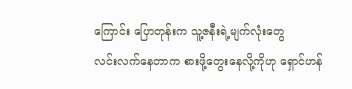ကြောင်း ပြောတုန်းက သူ့ဇနီးရဲ့မျက်လုံးတွေ
လင်းလက်နေတာက စားဖို့တွေးနေလို့ကိုဟု ရှောင်ဟန်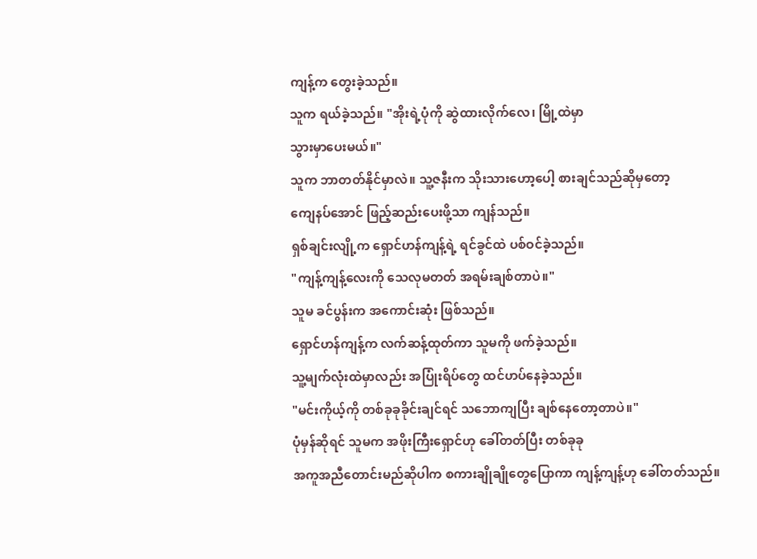ကျန့်က တွေးခဲ့သည်။
သူက ရယ်ခဲ့သည်။ "အိုးရဲ့ပုံကို ဆွဲထားလိုက်လေ၊ မြို့ထဲမှာ
သွားမှာပေးမယ်။"
သူက ဘာတတ်နိုင်မှာလဲ။ သူ့ဇနီးက သိုးသားဟော့ပေါ့ စားချင်သည်ဆိုမှတော့
ကျေနပ်အောင် ဖြည့်ဆည်းပေးဖို့သာ ကျန်သည်။
ရှစ်ချင်းလျို့က ရှောင်ဟန်ကျန့်ရဲ့ ရင်ခွင်ထဲ ပစ်ဝင်ခဲ့သည်။
"ကျန့်ကျန့်လေးကို သေလုမတတ် အရမ်းချစ်တာပဲ။"
သူမ ခင်ပွန်းက အကောင်းဆုံး ဖြစ်သည်။
ရှောင်ဟန်ကျန့်က လက်ဆန့်ထုတ်ကာ သူမကို ဖက်ခဲ့သည်။
သူ့မျက်လုံးထဲမှာလည်း အပြုံးရိပ်တွေ ထင်ဟပ်နေခဲ့သည်။
"မင်းကိုယ့်ကို တစ်ခုခုခိုင်းချင်ရင် သဘောကျပြီး ချစ်နေတော့တာပဲ။"
ပုံမှန်ဆိုရင် သူမက အဖိုးကြီးရှောင်ဟု ခေါ်တတ်ပြီး တစ်ခုခု
အကူအညီတောင်းမည်ဆိုပါက စကားချိုချိုတွေပြောကာ ကျန့်ကျန့်ဟု ခေါ်တတ်သည်။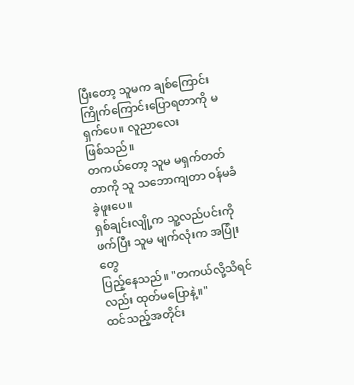ပြီးတော့ သူမက ချစ်ကြောင်းကြိုက်ကြောင်းပြောရတာကို မရှက်ပေ။ လူညာလေး
ဖြစ်သည်။
တကယ်တော့ သူမ မရှက်တတ်တာကို သူ သဘောကျတာ ဝန်မခံခဲ့ဖူးပေ။
ရှစ်ချင်းလျို့က သူ့လည်ပင်းကိုဖက်ပြီး သူမ မျက်လုံးက အပြုံးတွေ
ပြည့်နေသည်။ "တကယ်လို့သိရင်လည်း ထုတ်မပြောနဲ့။"
ထင်သည့်အတိုင်း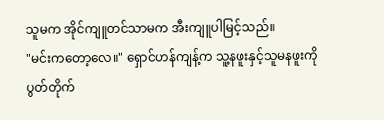သူမက အိုင်ကျူတင်သာမက အီးကျူပါမြင့်သည်။
"မင်းကတော့လေ။" ရှောင်ဟန်ကျန့်က သူ့နဖူးနှင့်သူမနဖူးကို
ပွတ်တိုက်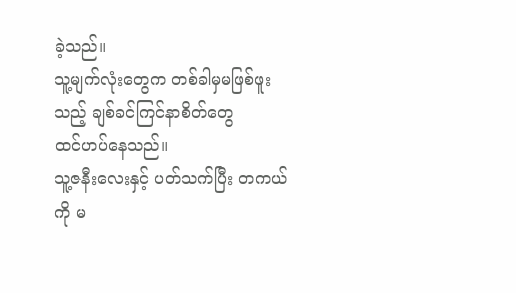ခဲ့သည်။
သူ့မျက်လုံးတွေက တစ်ခါမှမဖြစ်ဖူးသည့် ချစ်ခင်ကြင်နာစိတ်တွေ
ထင်ဟပ်နေသည်။
သူ့ဇနီးလေးနှင့် ပတ်သက်ပြီး တကယ်ကို မ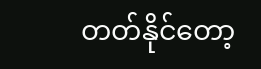တတ်နိုင်တော့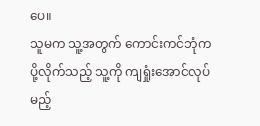ပေ။
သူမက သူ့အတွက် ကောင်းကင်ဘုံက ပို့လိုက်သည့် သူ့ကို ကျရှုံးအောင်လုပ်မည့်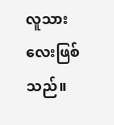လူသားလေးဖြစ်သည်။